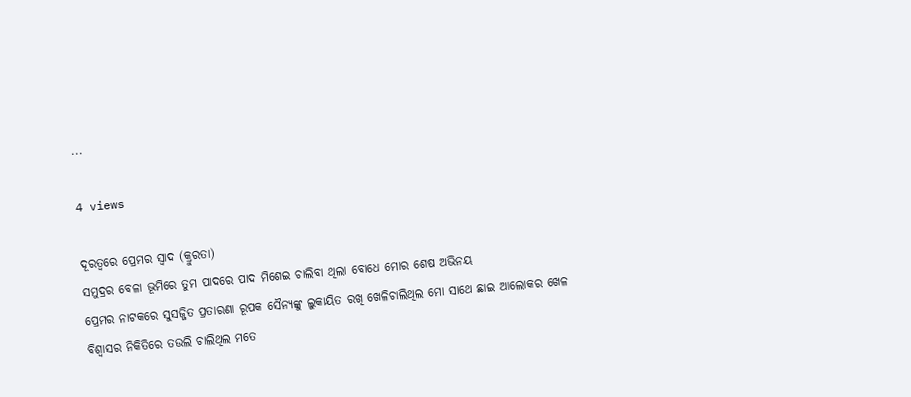...

4 views

ଦୂରତ୍ୱରେ ପ୍ରେମର ସ୍ୱାଦ (କ୍ରୁରତା)
ସମୁଦ୍ରର ବେଳା ଭୂମିରେ ତୁମ ପାଦରେ ପାଦ ମିଶେଇ ଚାଲିବା ଥିଲା ବୋଧେ ମୋର ଶେଷ ଅଭିନୟ
ପ୍ରେମର ନାଟକରେ ସୁସଜ୍ଜିତ ପ୍ରତାରଣା ରୂପକ ସୈନ୍ୟଙ୍କୁ ଲୁକାୟିତ ରଖି ଖେଳିଚାଲିଥିଲ ମୋ ସାଥେ ଛାଇ ଆଲୋକର ଖେଳ
ବିଶ୍ୱାସର ନିକିତିରେ ତଉଲି ଚାଲିଥିଲ ମତେ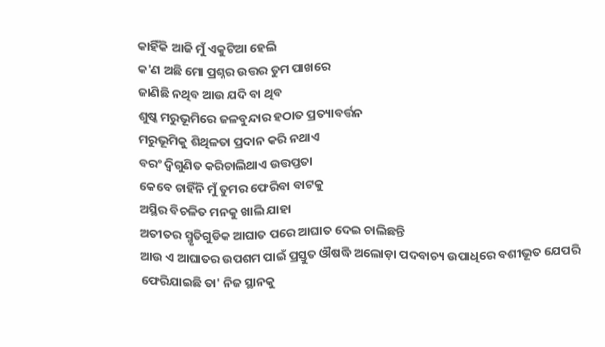କାହିଁକି ଆଜି ମୁଁ ଏକୁଟିଆ ହେଲି
କ'ଣ ଅଛି ମୋ ପ୍ରଶ୍ନର ଉତ୍ତର ତୁମ ପାଖରେ
ଜାଣିଛି ନଥିବ ଆଉ ଯଦି ବା ଥିବ
ଶୁଷ୍କ ମରୁଭୂମିରେ ଜଳବୁନ୍ଦାର ହଠାତ ପ୍ରତ୍ୟାବର୍ତ୍ତନ
ମରୁଭୂମିକୁ ଶିଥିଳତା ପ୍ରଦାନ କରି ନଥାଏ
ବରଂ ଦ୍ୱିଗୁଣିତ କରିଚାଲିଥାଏ ଉତ୍ତପ୍ତତା
କେବେ ଚାହିଁନି ମୁଁ ତୁମର ଫେରିବା ବାଟକୁ
ଅସ୍ଥିର ବିଚଳିତ ମନକୁ ଖାଲି ଯାହା
ଅତୀତର ସ୍ମୃତିଗୁଡିକ ଆଘାତ ପରେ ଆଘାତ ଦେଇ ଚାଲିଛନ୍ତି
ଆଉ ଏ ଆଘାତର ଉପଶମ ପାଇଁ ପ୍ରସ୍ତୁତ ଔଷଦ୍ଧି ଅଲୋଡ଼ା ପଦବାଚ୍ୟ ଉପାଧିରେ ବଶୀଭୂତ ଯେପରି ଫେରିଯାଇଛି ତା' ନିଜ ସ୍ଥାନକୁ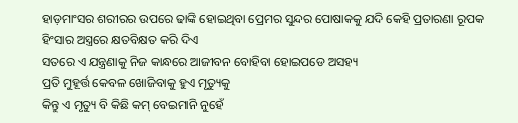ହାଡ଼ମାଂସର ଶରୀରର ଉପରେ ଢାଙ୍କି ହୋଇଥିବା ପ୍ରେମର ସୁନ୍ଦର ପୋଷାକକୁ ଯଦି କେହି ପ୍ରତାରଣା ରୂପକ ହିଂସାର ଅସ୍ତ୍ରରେ କ୍ଷତବିକ୍ଷତ କରି ଦିଏ
ସତରେ ଏ ଯନ୍ତ୍ରଣାକୁ ନିଜ କାନ୍ଧରେ ଆଜୀବନ ବୋହିବା ହୋଇପଡେ ଅସହ୍ୟ
ପ୍ରତି ମୁହୂର୍ତ୍ତ କେବଳ ଖୋଜିବାକୁ ହୁଏ ମୃତ୍ୟୁକୁ
କିନ୍ତୁ ଏ ମୃତ୍ୟୁ ବି କିଛି କମ୍ ବେଇମାନି ନୁହେଁ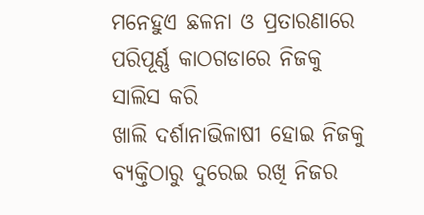ମନେହୁଏ ଛଳନା ଓ ପ୍ରତାରଣାରେ ପରିପୂର୍ଣ୍ଣ କାଠଗଡାରେ ନିଜକୁ ସାଲିସ କରି
ଖାଲି ଦର୍ଶାନାଭିଳାଷୀ ହୋଇ ନିଜକୁ ବ୍ୟକ୍ତିଠାରୁ ଦୁରେଇ ରଖି ନିଜର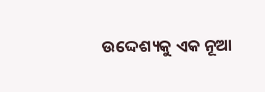ଉଦ୍ଦେଶ୍ୟକୁ ଏକ ନୂଆ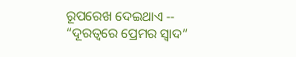ରୂପରେଖ ଦେଇଥାଏ -- “ଦୂରତ୍ୱରେ ପ୍ରେମର ସ୍ୱାଦ”